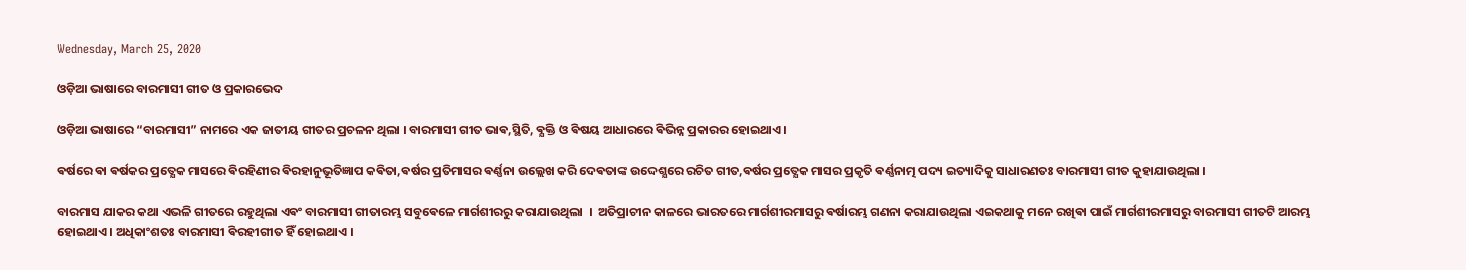Wednesday, March 25, 2020

ଓଡ଼ିଆ ଭାଷାରେ ବାରମାସୀ ଗୀତ ଓ ପ୍ରକାରଭେଦ

ଓଡ଼ିଆ ଭାଷାରେ “ବାରମାସୀ” ନାମରେ ଏକ ଜାତୀୟ ଗୀତର ପ୍ରଚଳନ ଥିଲା । ବାରମାସୀ ଗୀତ ଭାଵ,ସ୍ଥିତି, ଵ୍ଯକ୍ତି ଓ ଵିଷୟ ଆଧାରରେ ଵିଭିନ୍ନ ପ୍ରକାରର ହୋଇଥାଏ ।

ଵର୍ଷରେ ଵା ଵର୍ଷକର ପ୍ରତ୍ଯେକ ମାସରେ ଵିରହିଣୀର ଵିରହାନୁଭୂତିଜ୍ଞାପ କଵିତା,ଵର୍ଷର ପ୍ରତିମାସର ଵର୍ଣ୍ଣନା ଉଲ୍ଲେଖ କରି ଦେଵତାଙ୍କ ଉଦ୍ଦେଶ୍ଯରେ ରଚିତ ଗୀତ,ଵର୍ଷର ପ୍ରତ୍ଯେକ ମାସର ପ୍ରକୃତି ଵର୍ଣ୍ଣନାତ୍ମ ପଦ୍ୟ ଇତ୍ୟାଦିକୁ ସାଧାରଣତଃ ବାରମାସୀ ଗୀତ କୁହାଯାଉଥିଲା ।

ବାରମାସ ଯାକର କଥା ଏଭଳି ଗୀତରେ ରହୁଥିଲା ଏଵଂ ବାରମାସୀ ଗୀତାରମ୍ଭ ସବୁଵେଳେ ମାର୍ଗଶୀରରୁ କରାଯାଉଥିଲା  ।  ଅତିପ୍ରାଚୀନ କାଳରେ ଭାରତରେ ମାର୍ଗଶୀରମାସରୁ ଵର୍ଷାରମ୍ଭ ଗଣନା କରାଯାଉଥିଲା ଏଇକଥାକୁ ମନେ ରଖିଵା ପାଇଁ ମାର୍ଗଶୀରମାସରୁ ବାରମାସୀ ଗୀତଟି ଆରମ୍ଭ ହୋଇଥାଏ । ଅଧିକାଂଶତଃ ବାରମାସୀ ଵିରହୀଗୀତ ହିଁ ହୋଇଥାଏ ।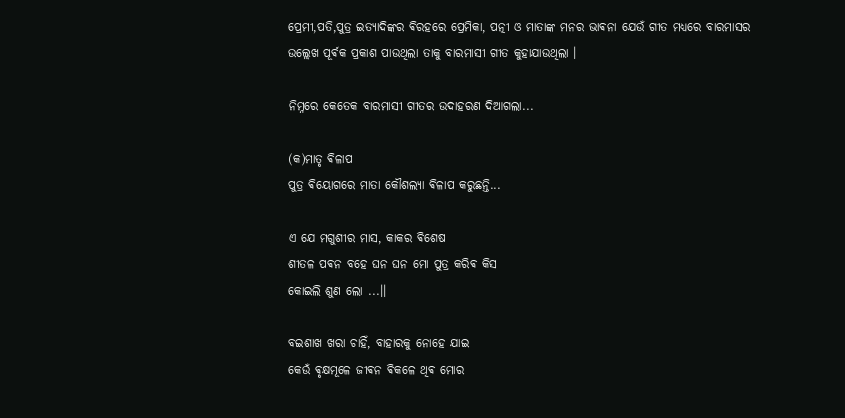ପ୍ରେମୀ,ପତି,ପୁତ୍ର ଇତ୍ୟାଦିଙ୍କର ଵିରହରେ ପ୍ରେମିକା, ପତ୍ନୀ ଓ ମାତାଙ୍କ ମନର ଭାଵନା ଯେଉଁ ଗୀତ ମଧ୍ୟରେ ବାରମାସର ଉଲ୍ଲେଖ ପୂର୍ଵକ ପ୍ରକାଶ ପାଉଥିଲା ତାକୁ ବାରମାସୀ ଗୀତ କୁହାଯାଉଥିଲା ।

ନିମ୍ନରେ କେତେକ ବାରମାସୀ ଗୀତର ଉଦାହରଣ ଦିଆଗଲା...

(କ)ମାତୃ ଵିଳାପ
ପୁତ୍ର ଵିୟୋଗରେ ମାତା କୌଶଲ୍ଯା ଵିଳାପ କରୁଛନ୍ତି...

ଏ ଯେ ମଗୁଶୀର ମାସ, କାକର ଵିଶେଷ
ଶୀତଳ ପଵନ ବହେ ଘନ ଘନ ମୋ ପୁତ୍ର କରିଵ କିସ
କୋଇଲି ଶୁଣ ଲୋ ...।।

ବଇଶାଖ ଖରା ଚାହିଁ, ବାହାରକୁ ନୋହେ ଯାଇ
କେଉଁ ଵୃକ୍ଷମୂଳେ ଜୀଵନ ଵିକଳେ ଥିଵ ମୋର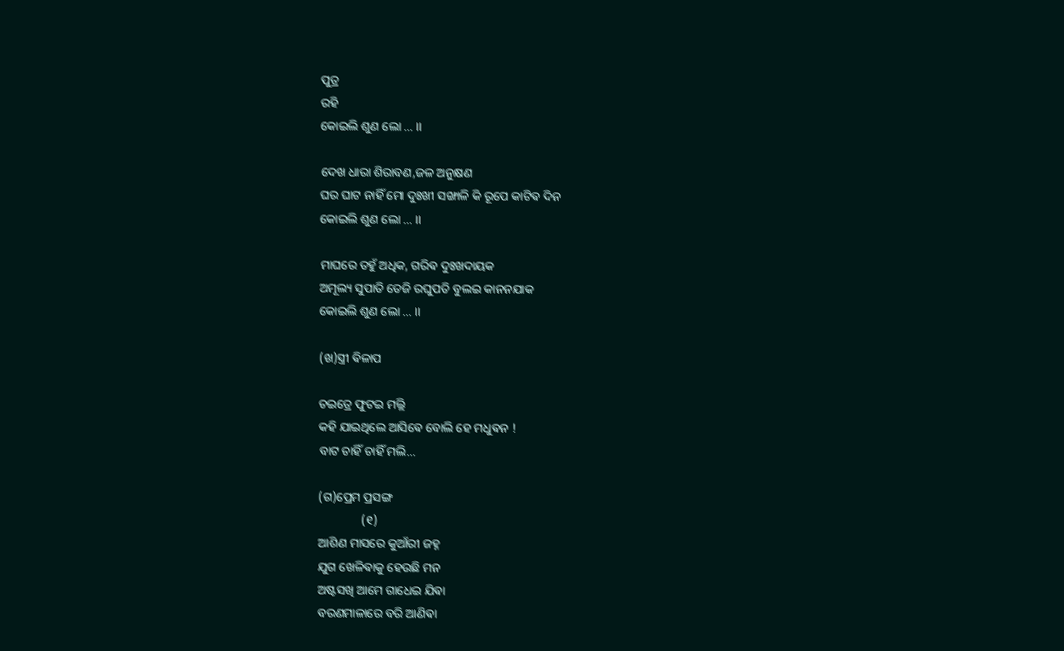ପୁତ୍ର
ରହି
କୋଇଲି ଶୁଣ ଲୋ ... ।।

ଦେଖ ଧାରା ଶିରାବଣ,ଜଳ ଅନୁକ୍ଷଣ
ଘର ଘାଟ ନାହିଁ ମୋ ଦୁଃଖୀ ସଙ୍ଖାଳି କି ରୂପେ କାଟିଵ ଦିନ
କୋଇଲି ଶୁଣ ଲୋ ... ।।

ମାଘରେ ତହୁଁ ଅଧିକ, ଗରିଵ ଦୁଃଖଦାୟକ
ଅମୂଲ୍ୟ ସୁପାତି ତେଜି ରଘୁପତି ବୁଲଇ କାନନଯାକ
କୋଇଲି ଶୁଣ ଲୋ ... ।।

(ଖ)ସ୍ତ୍ରୀ ଵିଳାପ

ଚଇତ୍ରେ ଫୁଟଇ ମଲ୍ଲି
କହି ଯାଇଥିଲେ ଆସିଵେ ବୋଲି ହେ ମଧୁଵନ !
ବାଟ ଚାହିଁ ଚାହିଁ ମଲି...

(ଗ)ପ୍ରେମ ପ୍ରସଙ୍ଗ
              (୧)
ଆଶିଣ ମାସରେ କୁଆଁରୀ ଜହ୍ନ
ଯୁଗ ଖେଳିଵାକୁ ହେଉଛି ମନ
ଅଷ୍ଟସଖି ଆମେ ଗାଧେଇ ଯିଵା
ବରଣମାଳାରେ ବରି ଆଣିଵା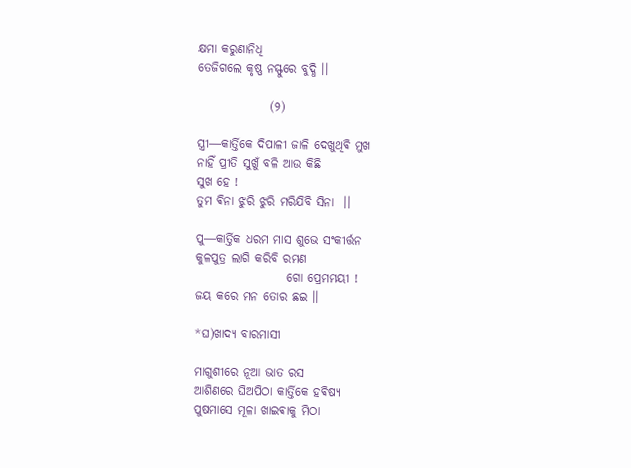କ୍ଷମା କରୁଣାନିଧି
ତେଜିଗଲେ କୃଷ୍ଣ ନସ୍ଫୁରେ ବୁଦ୍ଧି ।।

               (୨)

ସ୍ତ୍ରୀ―କାର୍ତ୍ତିକେ ଦିପାଳୀ ଜାଳି ଦେଖୁଥିଵି ମୁଖ
ନାହିଁ ପ୍ରୀତି ସୁଖୁଁ ବଳି ଆଉ କିଛି
ସୁଖ ହେ !
ତୁମ ଵିନା ଝୁରି ଝୁରି ମରିଯିବି ସିନା  ।।

ପୁ―କାର୍ତ୍ତିକ ଧରମ ମାସ ଶୁଭେ ସଂକୀର୍ତ୍ତନ
କୁଳପୁତ୍ର ଲାଗି କରିବି ରମଣ
                   ଗୋ ପ୍ରେମମୟୀ !
ଜୟ କରେ ମନ ତୋର ଛଇ ।।

*ଘ)ଖାଦ୍ୟ ବାରମାସୀ

ମାଗୁଶୀରେ ନୂଆ ଭାତ ରସ
ଆଶିଣରେ ଘିଅପିଠା କାର୍ତ୍ତିକେ ହଵିଷ୍ଯ
ପୁଷମାସେ ମୂଳା ଖାଇଵାକୁ ମିଠା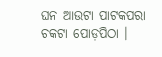ଘନ ଆଉଟା ପାଟକପରା ଚକଟା ପୋଡ଼ପିଠା ।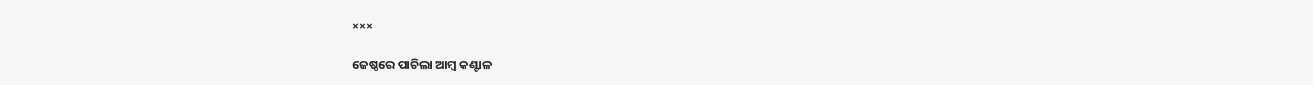×××

ଜେଷ୍ଠରେ ପାଚିଲା ଆମ୍ବ କଣ୍ଟାଳ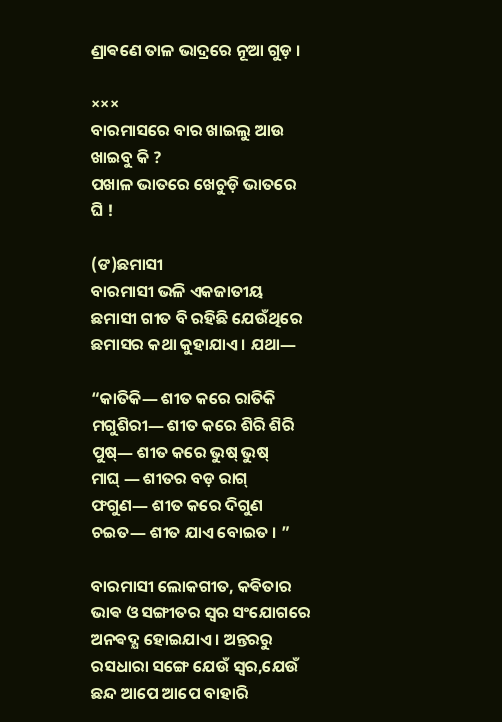ଣ୍ରାଵଣେ ତାଳ ଭାଦ୍ରରେ ନୂଆ ଗୁଡ଼ ।

×××
ବାରମାସରେ ବାର ଖାଇଲୁ ଆଉ ଖାଇବୁ କି ?
ପଖାଳ ଭାତରେ ଖେଚୁଡ଼ି ଭାତରେ ଘି !

(ଙ)ଛମାସୀ
ବାରମାସୀ ଭଳି ଏକଜାତୀୟ ଛମାସୀ ଗୀତ ବି ରହିଛି ଯେଉଁଥିରେ ଛମାସର କଥା କୁହାଯାଏ । ଯଥା―

“କାତିକି― ଶୀତ କରେ ରାତିକି
ମଗୁଶିରୀ― ଶୀତ କରେ ଶିରି ଶିରି
ପୁଷ୍― ଶୀତ କରେ ଭୁଷ୍ ଭୁଷ୍
ମାଘ୍ ― ଶୀତର ବଡ଼ ରାଗ୍
ଫଗୁଣ― ଶୀତ କରେ ଦିଗୁଣ
ଚଇତ― ଶୀତ ଯାଏ ବୋଇତ । ”

ବାରମାସୀ ଲୋକଗୀତ, କଵିତାର ଭାଵ ଓ ସଙ୍ଗୀତର ସ୍ଵର ସଂଯୋଗରେ ଅନଵଦ୍ଯ ହୋଇଯାଏ । ଅନ୍ତରରୁ ରସଧାରା ସଙ୍ଗେ ଯେଉଁ ସ୍ଵର,ଯେଉଁ ଛନ୍ଦ ଆପେ ଆପେ ବାହାରି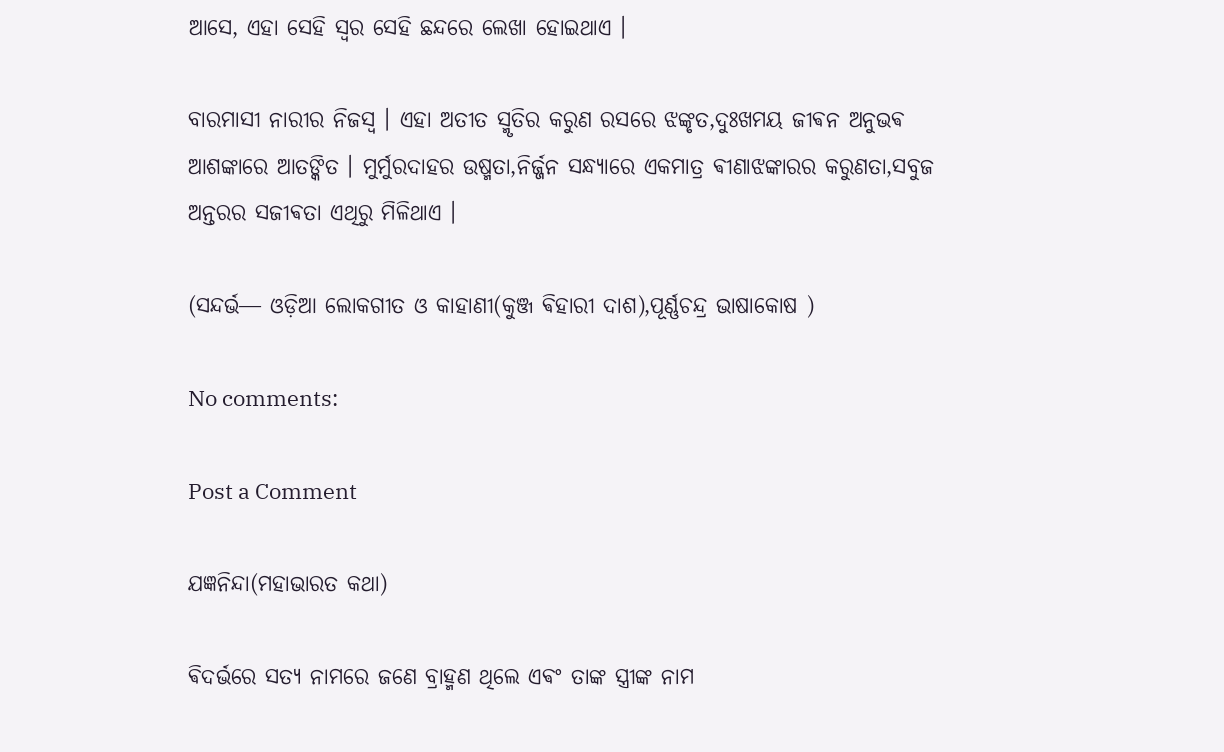ଆସେ, ଏହା ସେହି ସ୍ଵର ସେହି ଛନ୍ଦରେ ଲେଖା ହୋଇଥାଏ ।

ବାରମାସୀ ନାରୀର ନିଜସ୍ୱ । ଏହା ଅତୀତ ସ୍ମୃତିର କରୁଣ ରସରେ ଝଙ୍କୃତ,ଦୁଃଖମୟ ଜୀଵନ ଅନୁଭଵ ଆଶଙ୍କାରେ ଆତଙ୍କିତ । ମୁର୍ମୁରଦାହର ଉଷ୍ମତା,ନିର୍ଜ୍ଜନ ସନ୍ଧ୍ୟାରେ ଏକମାତ୍ର ଵୀଣାଝଙ୍କାରର କରୁଣତା,ସବୁଜ ଅନ୍ତରର ସଜୀଵତା ଏଥିରୁ ମିଳିଥାଏ ।

(ସନ୍ଦର୍ଭ― ଓଡ଼ିଆ ଲୋକଗୀତ ଓ କାହାଣୀ(କୁଞ୍ଜ ଵିହାରୀ ଦାଶ),ପୂର୍ଣ୍ଣଚନ୍ଦ୍ର ଭାଷାକୋଷ )

No comments:

Post a Comment

ଯଜ୍ଞନିନ୍ଦା(ମହାଭାରତ କଥା)

ଵିଦର୍ଭରେ ସତ୍ୟ ନାମରେ ଜଣେ ବ୍ରାହ୍ମଣ ଥିଲେ ଏଵଂ ତାଙ୍କ ସ୍ତ୍ରୀଙ୍କ ନାମ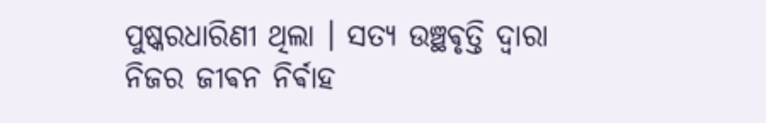ପୁଷ୍କରଧାରିଣୀ ଥିଲା । ସତ୍ୟ ଉଞ୍ଛଵୃତ୍ତି ଦ୍ଵାରା ନିଜର ଜୀଵନ ନିର୍ଵାହ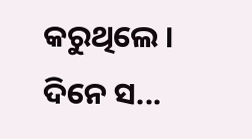କରୁଥିଲେ ‌। ଦିନେ ସ...